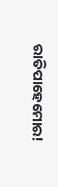ରାତିପାହେମୋର!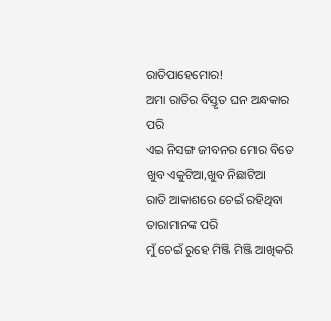ରାତିପାହେମୋର!
ଅମା ରାତିର ବିସ୍ତୃତ ଘନ ଅନ୍ଧକାର ପରି
ଏଇ ନିସଙ୍ଗ ଜୀବନର ମୋର ବିତେ
ଖୁବ ଏକୁଟିଆ,ଖୁବ ନିଛାଟିଆ
ରାତି ଆକାଶରେ ଚେଇଁ ରହିଥିବା ତାରାମାନଙ୍କ ପରି
ମୁଁ ଚେଇଁ ରୁହେ ମିଞ୍ଜି ମିଞ୍ଜି ଆଖିକରି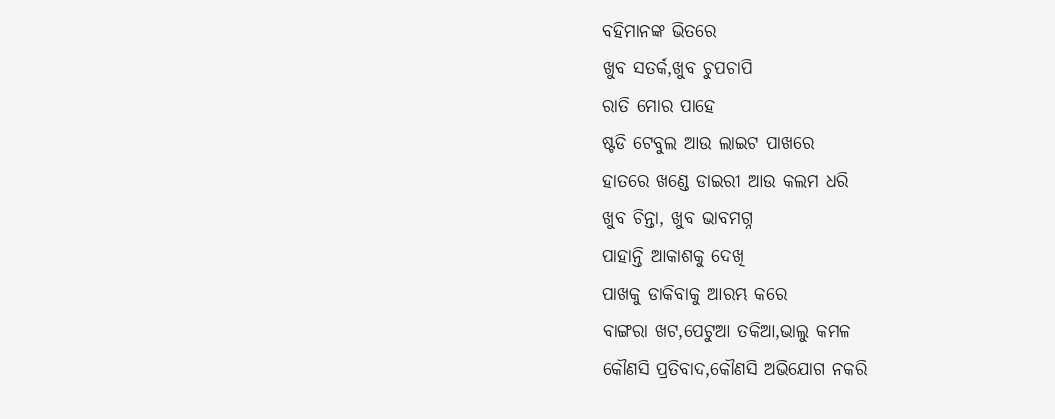ବହିମାନଙ୍କ ଭିତରେ
ଖୁବ ସତର୍କ,ଖୁବ ଚୁପଚାପି
ରାତି ମୋର ପାହେ
ଷ୍ଟଡି ଟେବୁଲ ଆଉ ଲାଇଟ ପାଖରେ
ହାତରେ ଖଣ୍ଡେ ଡାଇରୀ ଆଉ କଲମ ଧରି
ଖୁବ ଚିନ୍ତା, ଖୁବ ଭାବମଗ୍ନ
ପାହାନ୍ତି ଆକାଶକୁ ଦେଖି
ପାଖକୁ ଡାକିବାକୁ ଆରମ୍ଭ କରେ
ବାଙ୍ଗରା ଖଟ,ପେଟୁଆ ତକିଆ,ଭାଲୁ କମଳ
କୌଣସି ପ୍ରତିବାଦ,କୌଣସି ଅଭିଯୋଗ ନକରି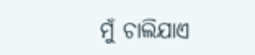ମୁଁ ଚାଲିଯାଏ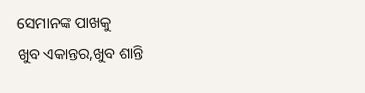ସେମାନଙ୍କ ପାଖକୁ
ଖୁବ ଏକାନ୍ତର,ଖୁବ ଶାନ୍ତି